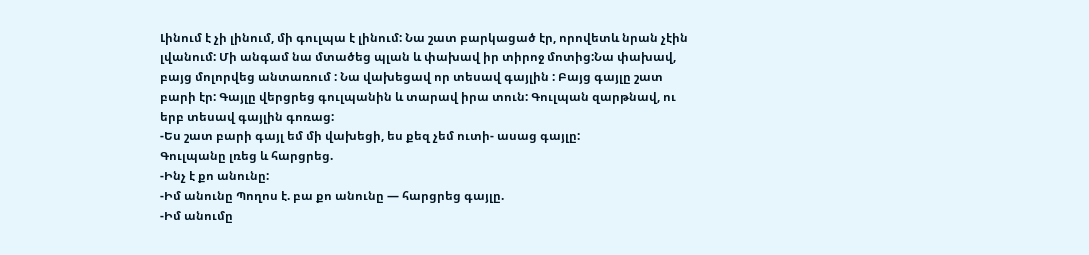Լինում է չի լինում, մի գուլպա է լինում: Նա շատ բարկացած էր, որովետև նրան չէին լվանում: Մի անգամ նա մտածեց պլան և փախավ իր տիրոջ մոտից:Նա փախավ, բայց մոլորվեց անտառում : Նա վախեցավ որ տեսավ գայլին : Բայց գայլը շատ բարի էր: Գայլը վերցրեց գուլպանին և տարավ իրա տուն: Գուլպան զարթնավ, ու երբ տեսավ գայլին գոռաց:
-Ես շատ բարի գայլ եմ մի վախեցի, ես քեզ չեմ ուտի- ասաց գայլը:
Գուլպանը լռեց և հարցրեց.
-Ինչ է քո անունը:
-Իմ անունը Պողոս է. բա քո անունը — հարցրեց գայլը.
-Իմ անումը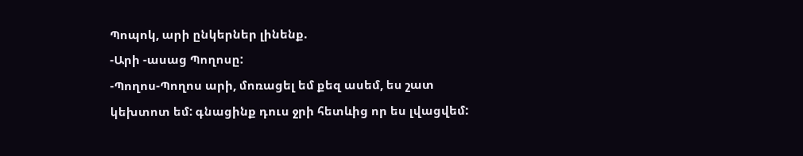Պոպոկ, արի ընկերներ լինենք.
-Արի -ասաց Պողոսը:
-Պողոս-Պողոս արի, մոռացել եմ քեզ ասեմ, ես շատ կեխտոտ եմ: գնացինք դուս ջրի հետևից որ ես լվացվեմ: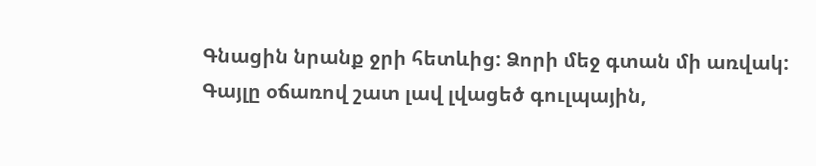Գնացին նրանք ջրի հետևից: Ձորի մեջ գտան մի առվակ: Գայլը օճառով շատ լավ լվացեծ գուլպային,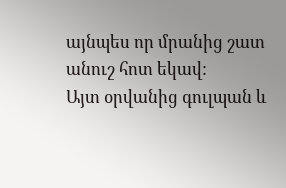այնպես որ մրանից շատ անուշ հոտ եկավ:
Այտ օրվանից գուլպան և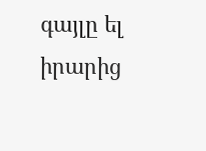գայլը ել իրարից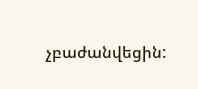չբաժանվեցին: